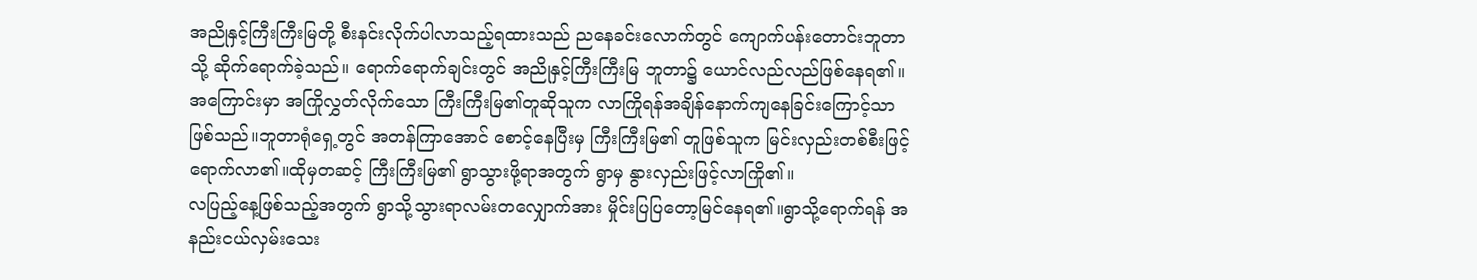အညိုနှင့်ကြီးကြီးမြတို့ စီးနင်းလိုက်ပါလာသည့်ရထားသည် ညနေခင်းလောက်တွင် ကျောက်ပန်းတောင်းဘူတာသို့ ဆိုက်ရောက်ခဲ့သည်။ ရောက်ရောက်ချင်းတွင် အညိုနှင့်ကြီးကြီးမြ ဘူတာ၌ ယောင်လည်လည်ဖြစ်နေရ၏။ အကြောင်းမှာ အကြိုလွှတ်လိုက်သော ကြီးကြီးမြ၏တူဆိုသူက လာကြိုရန်အချိန်နောက်ကျနေခြင်းကြောင့်သာဖြစ်သည်။ဘူတာရုံရှေ့တွင် အတန်ကြာအောင် စောင့်နေပြီးမှ ကြီးကြီးမြ၏ တူဖြစ်သူက မြင်းလှည်းတစ်စီးဖြင့်ရောက်လာ၏။ထိုမှတဆင့် ကြီးကြီးမြ၏ ရွာသွားဖို့ရာအတွက် ရွာမှ နွားလှည်းဖြင့်လာကြို၏။
လပြည့်နေ့ဖြစ်သည့်အတွက် ရွာသို့သွားရာလမ်းတလျှောက်အား မှိုင်းပြပြတော့မြင်နေရ၏။ရွာသို့ရောက်ရန် အနည်းငယ်လှမ်းသေး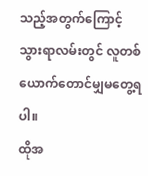သည့်အတွက်ကြောင့် သွားရာလမ်းတွင် လူတစ်ယောက်တောင်မျှမတွေ့ရပါ။
ထိုအ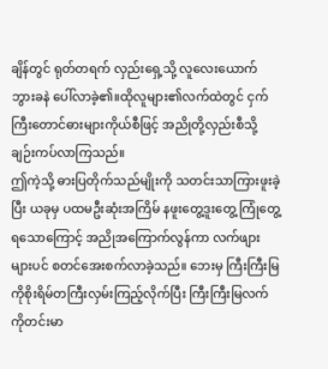ချိန်တွင် ရုတ်တရက် လှည်းရှေ့သို့ လူလေးယောက် ဘွားခနဲ ပေါ်လာခဲ့၏။ထိုလူများ၏လက်ထဲတွင် ငှက်ကြီးတောင်ဓားများကိုယ်စီဖြင့် အညိုတို့လှည်းစီသို့ ချဉ်းကပ်လာကြသည်။
ဤကဲ့သို့ ဓားပြတိုက်သည်မျိုးကို သတင်းသာကြားဖူးခဲ့ပြီး ယခုမှ ပထမဦးဆုံးအကြိမ် နဖူးတွေ့ဒူးတွေ့ ကြုံတွေ့ရသောကြောင့် အညိုအကြောက်လွန်ကာ လက်ဖျားများပင် စတင်အေးစက်လာခဲ့သည်။ ဘေးမှ ကြီးကြီးမြကိုစိုးရိမ်တကြီးလှမ်းကြည့်လိုက်ပြီး ကြီးကြီးမြလက်ကိုတင်းမာ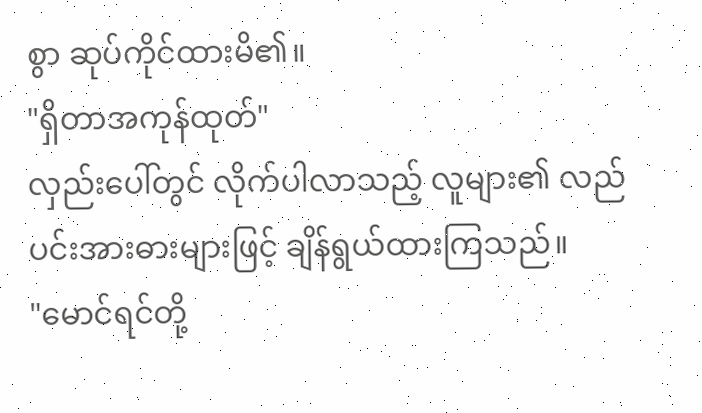စွာ ဆုပ်ကိုင်ထားမိ၏။
"ရှိတာအကုန်ထုတ်"
လှည်းပေါ်တွင် လိုက်ပါလာသည့် လူများ၏ လည်ပင်းအားဓားများဖြင့် ချိန်ရွယ်ထားကြသည်။
"မောင်ရင်တို့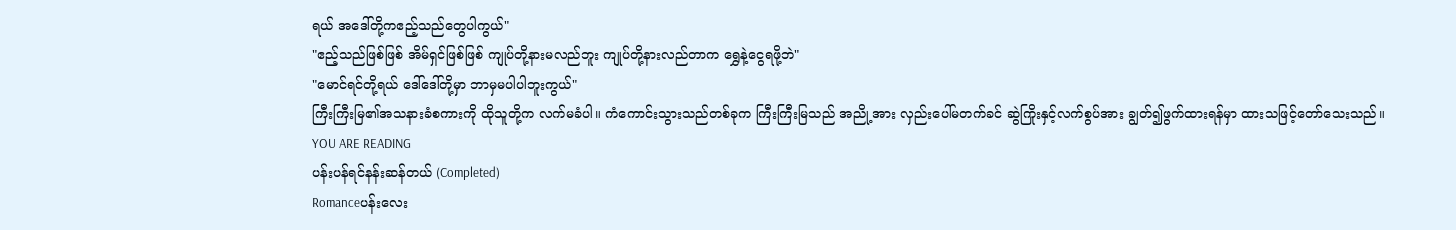ရယ် အဒေါ်တို့ကဧည့်သည်တွေပါကွယ်"
"ဧည့်သည်ဖြစ်ဖြစ် အိမ်ရှင်ဖြစ်ဖြစ် ကျုပ်တို့နားမလည်ဘူး ကျုပ်တို့နားလည်တာက ရွှေနဲ့ငွေရဖို့ဘဲ"
"မောင်ရင်တို့ရယ် ဒေါ်ဒေါ်တို့မှာ ဘာမှမပါပါဘူးကွယ်"
ကြီးကြီးမြ၏အသနားခံစကားကို ထိုသူတို့က လက်မခံပါ။ ကံကောင်းသွားသည်တစ်ခုက ကြီးကြီးမြသည် အညို့အား လှည်းပေါ်မတက်ခင် ဆွဲကြိုးနှင့်လက်စွပ်အား ချွတ်၍ဖွက်ထားရန်မှာ ထားသဖြင့်တော်သေးသည်။
YOU ARE READING
ပန်းပန်ရင်နန်းဆန်တယ် (Completed)
Romanceပန်းလေး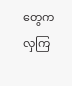တွေကလှကြ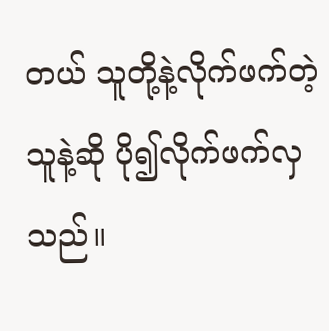တယ် သူတို့နဲ့လိုက်ဖက်တဲ့သူနဲ့ဆို ပို၍လိုက်ဖက်လှသည်။